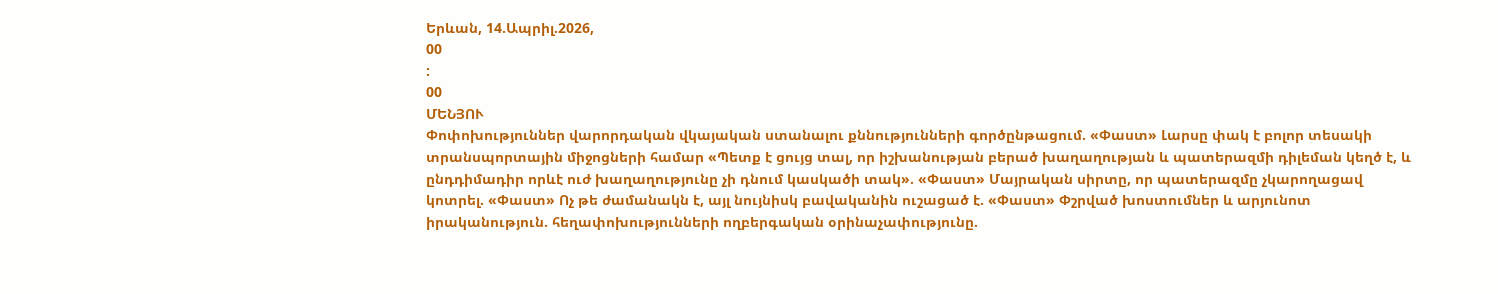Երևան, 14.Ապրիլ.2026,
00
:
00
ՄԵՆՅՈՒ
Փոփոխություններ վարորդական վկայական ստանալու քննությունների գործընթացում. «Փաստ» Լարսը փակ է բոլոր տեսակի տրանսպորտային միջոցների համար «Պետք է ցույց տալ, որ իշխանության բերած խաղաղության և պատերազմի դիլեման կեղծ է, և ընդդիմադիր որևէ ուժ խաղաղությունը չի դնում կասկածի տակ». «Փաստ» Մայրական սիրտը, որ պատերազմը չկարողացավ կոտրել. «Փաստ» Ոչ թե ժամանակն է, այլ նույնիսկ բավականին ուշացած է. «Փաստ» Փշրված խոստումներ և արյունոտ իրականություն. հեղափոխությունների ողբերգական օրինաչափությունը.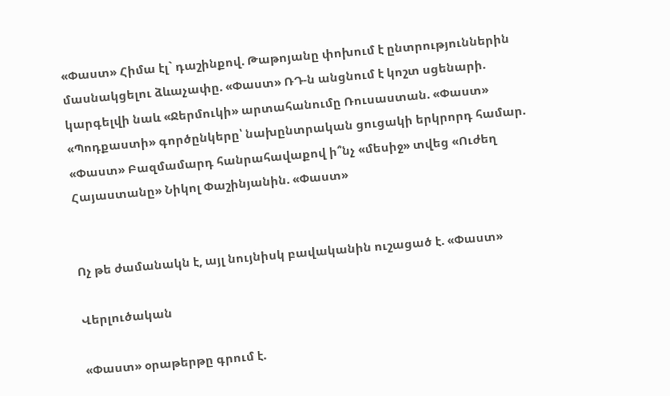«Փաստ» Հիմա էլ` դաշինքով. Թաթոյանը փոխում է ընտրություններին մասնակցելու ձևաչափը. «Փաստ» ՌԴ-ն անցնում է կոշտ սցենարի. կարգելվի նաև «Ջերմուկի» արտահանումը Ռուսաստան. «Փաստ» «Պոդքաստի» գործընկերը՝ նախընտրական ցուցակի երկրորդ համար. «Փաստ» Բազմամարդ հանրահավաքով ի՞նչ «մեսիջ» տվեց «Ուժեղ Հայաստանը» Նիկոլ Փաշինյանին. «Փաստ»


Ոչ թե ժամանակն է, այլ նույնիսկ բավականին ուշացած է. «Փաստ»

Վերլուծական

«Փաստ» օրաթերթը գրում է.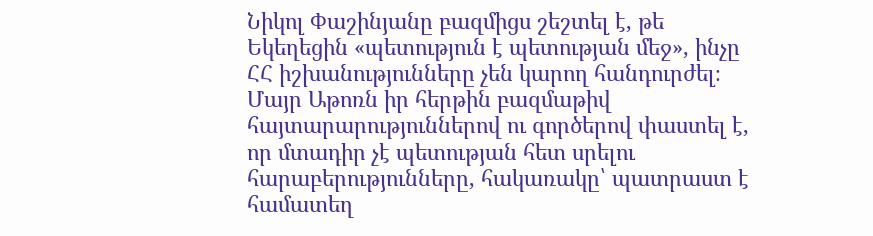Նիկոլ Փաշինյանը բազմիցս շեշտել է, թե Եկեղեցին «պետություն է պետության մեջ», ինչը ՀՀ իշխանությունները չեն կարող հանդուրժել։ Մայր Աթոռն իր հերթին բազմաթիվ հայտարարություններով ու գործերով փաստել է, որ մտադիր չէ պետության հետ սրելու հարաբերությունները, հակառակը՝ պատրաստ է համատեղ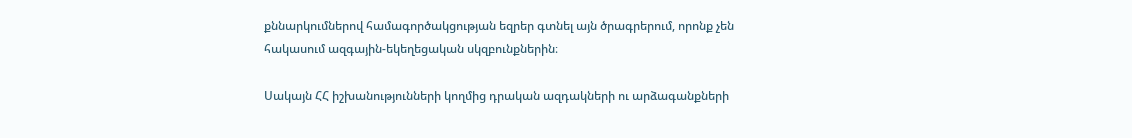քննարկումներով համագործակցության եզրեր գտնել այն ծրագրերում, որոնք չեն հակասում ազգային-եկեղեցական սկզբունքներին։

Սակայն ՀՀ իշխանությունների կողմից դրական ազդակների ու արձագանքների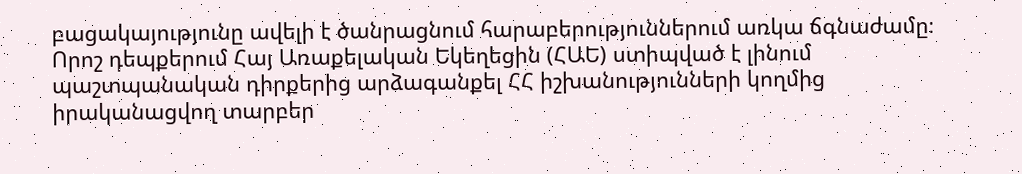բացակայությունը ավելի է ծանրացնում հարաբերություններում առկա ճգնաժամը։ Որոշ դեպքերում Հայ Առաքելական Եկեղեցին (ՀԱԵ) ստիպված է լինում պաշտպանական դիրքերից արձագանքել ՀՀ իշխանությունների կողմից իրականացվող տարբեր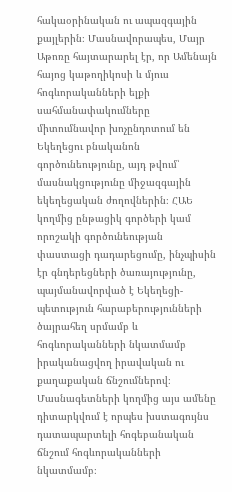հակաօրինական ու ապազգային քայլերին։ Մասնավորապես, Մայր Աթոռը հայտարարել էր, որ Ամենայն հայոց կաթողիկոսի և մյուս հոգևորականների ելքի սահմանափակումները միտումնավոր խոչընդոտում են Եկեղեցու բնականոն գործունեությունը, այդ թվում՝ մասնակցությունը միջազգային եկեղեցական ժողովներին։ ՀԱԵ կողմից ընթացիկ գործերի կամ որոշակի գործունեության փաստացի դադարեցումը, ինչպիսին էր գնդերեցների ծառայությունը, պայմանավորված է Եկեղեցի-պետություն հարաբերությունների ծայրահեղ սրմամբ և հոգևորականների նկատմամբ իրականացվող իրավական ու քաղաքական ճնշումներով։ Մասնագետների կողմից այս ամենը դիտարկվում է որպես խստագույնս դատապարտելի հոգեբանական ճնշում հոգևորականների նկատմամբ։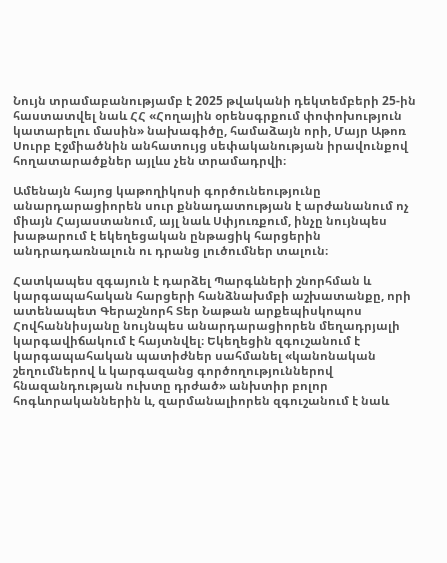Նույն տրամաբանությամբ է 2025 թվականի դեկտեմբերի 25-ին հաստատվել նաև ՀՀ «Հողային օրենսգրքում փոփոխություն կատարելու մասին» նախագիծը, համաձայն որի, Մայր Աթոռ Սուրբ Էջմիածնին անհատույց սեփականության իրավունքով հողատարածքներ այլևս չեն տրամադրվի։

Ամենայն հայոց կաթողիկոսի գործունեությունը անարդարացիորեն սուր քննադատության է արժանանում ոչ միայն Հայաստանում, այլ նաև Սփյուռքում, ինչը նույնպես խաթարում է եկեղեցական ընթացիկ հարցերին անդրադառնալուն ու դրանց լուծումներ տալուն։

Հատկապես զգայուն է դարձել Պարգևների շնորհման և կարգապահական հարցերի հանձնախմբի աշխատանքը, որի ատենապետ Գերաշնորհ Տեր Նաթան արքեպիսկոպոս Հովհաննիսյանը նույնպես անարդարացիորեն մեղադրյալի կարգավիճակում է հայտնվել։ Եկեղեցին զգուշանում է կարգապահական պատիժներ սահմանել «կանոնական շեղումներով և կարգազանց գործողություններով հնազանդության ուխտը դրժած» անխտիր բոլոր հոգևորականներին և, զարմանալիորեն զգուշանում է նաև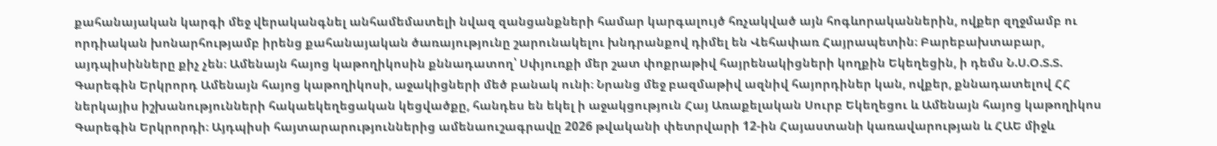քահանայական կարգի մեջ վերականգնել անհամեմատելի նվազ զանցանքների համար կարգալույծ հռչակված այն հոգևորականներին, ովքեր զղջմամբ ու որդիական խոնարհությամբ իրենց քահանայական ծառայությունը շարունակելու խնդրանքով դիմել են Վեհափառ Հայրապետին։ Բարեբախտաբար, այդպիսինները քիչ չեն։ Ամենայն հայոց կաթողիկոսին քննադատող՝ Սփյուռքի մեր շատ փոքրաթիվ հայրենակիցների կողքին Եկեղեցին, ի դեմս Ն.Ս.Օ.Տ.Տ. Գարեգին Երկրորդ Ամենայն հայոց կաթողիկոսի, աջակիցների մեծ բանակ ունի։ Նրանց մեջ բազմաթիվ ազնիվ հայորդիներ կան, ովքեր, քննադատելով ՀՀ ներկայիս իշխանությունների հակաեկեղեցական կեցվածքը, հանդես են եկել ի աջակցություն Հայ Առաքելական Սուրբ Եկեղեցու և Ամենայն հայոց կաթողիկոս Գարեգին Երկրորդի։ Այդպիսի հայտարարություններից ամենաուշագրավը 2026 թվականի փետրվարի 12-ին Հայաստանի կառավարության և ՀԱԵ միջև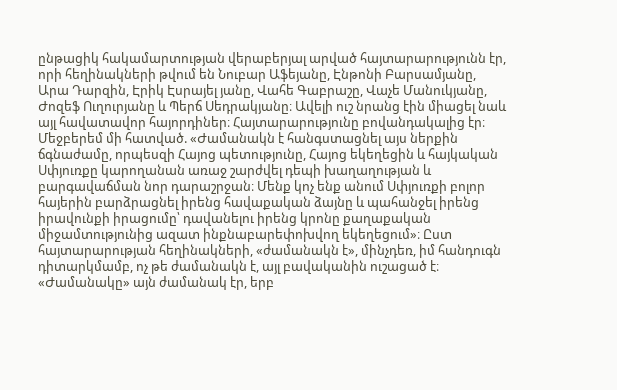ընթացիկ հակամարտության վերաբերյալ արված հայտարարությունն էր, որի հեղինակների թվում են Նուբար Աֆեյանը, Էնթոնի Բարսամյանը, Արա Դարզին, Էրիկ Էսրայել յանը, Վահե Գաբրաշը, Վաչե Մանուկյանը, Ժոզեֆ Ուղուրյանը և Պերճ Սեդրակյանը։ Ավելի ուշ նրանց էին միացել նաև այլ հավատավոր հայորդիներ։ Հայտարարությունը բովանդակալից էր։ Մեջբերեմ մի հատված. «Ժամանակն է հանգստացնել այս ներքին ճգնաժամը, որպեսզի Հայոց պետությունը, Հայոց եկեղեցին և հայկական Սփյուռքը կարողանան առաջ շարժվել դեպի խաղաղության և բարգավաճման նոր դարաշրջան։ Մենք կոչ ենք անում Սփյուռքի բոլոր հայերին բարձրացնել իրենց հավաքական ձայնը և պահանջել իրենց իրավունքի իրացումը՝ դավանելու իրենց կրոնը քաղաքական միջամտությունից ազատ ինքնաբարեփոխվող եկեղեցում»։ Ըստ հայտարարության հեղինակների, «ժամանակն է», մինչդեռ, իմ հանդուգն դիտարկմամբ, ոչ թե ժամանակն է, այլ բավականին ուշացած է։ «Ժամանակը» այն ժամանակ էր, երբ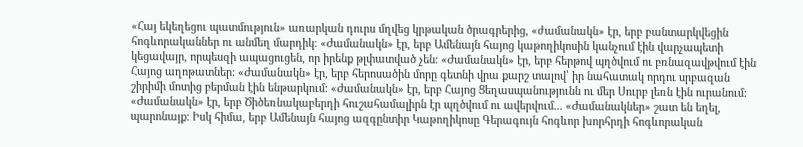«Հայ եկեղեցու պատմություն» առարկան դուրս մղվեց կրթական ծրագրերից, «ժամանակն» էր, երբ բանտարկվեցին հոգևորականներ ու անմեղ մարդիկ։ «Ժամանակն» էր, երբ Ամենայն հայոց կաթողիկոսին կանչում էին վարչապետի կեցավայր, որպեսզի ապացուցեն, որ իրենք թլփատված չեն։ «Ժամանակն» էր, երբ հերթով պղծվում ու բռնազավթվում էին Հայոց աղոթատներ։ «Ժամանակն» էր, երբ հերոսածին մորը գետնի վրա քարշ տալով՝ իր նահատակ որդու սրբազան շիրիմի մոտից բերման էին ենթարկում։ «Ժամանակն» էր, երբ Հայոց Ցեղասպանությունն ու մեր Սուրբ լեռն էին ուրանում։ «Ժամանակն» էր, երբ Ծիծեռնակաբերդի հուշահամալիրն էր պղծվում ու ավերվում... «Ժամանակներ» շատ են եղել, պարոնայք։ Իսկ հիմա, երբ Ամենայն հայոց ազգընտիր Կաթողիկոսը Գերագույն հոգևոր խորհրդի հոգևորական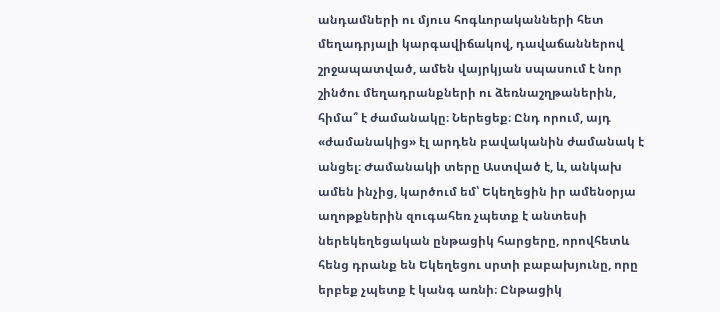անդամների ու մյուս հոգևորականների հետ մեղադրյալի կարգավիճակով, դավաճաններով շրջապատված, ամեն վայրկյան սպասում է նոր շինծու մեղադրանքների ու ձեռնաշղթաներին, հիմա՞ է ժամանակը։ Ներեցեք։ Ընդ որում, այդ «ժամանակից» էլ արդեն բավականին ժամանակ է անցել։ Ժամանակի տերը Աստված է, և, անկախ ամեն ինչից, կարծում եմ՝ Եկեղեցին իր ամենօրյա աղոթքներին զուգահեռ չպետք է անտեսի ներեկեղեցական ընթացիկ հարցերը, որովհետև հենց դրանք են Եկեղեցու սրտի բաբախյունը, որը երբեք չպետք է կանգ առնի։ Ընթացիկ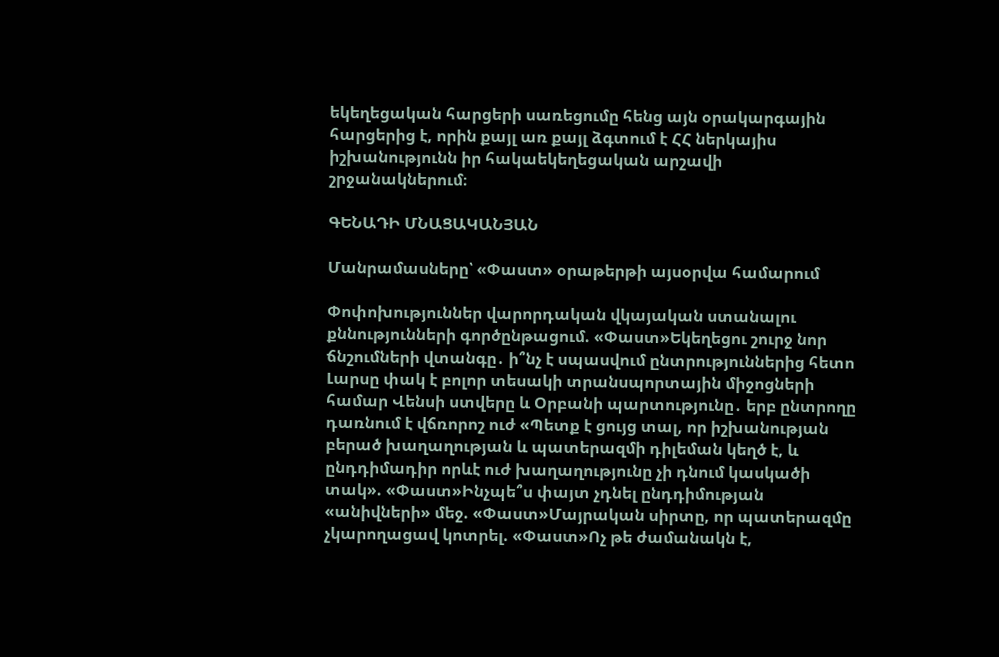եկեղեցական հարցերի սառեցումը հենց այն օրակարգային հարցերից է, որին քայլ առ քայլ ձգտում է ՀՀ ներկայիս իշխանությունն իր հակաեկեղեցական արշավի շրջանակներում։

ԳԵՆԱԴԻ ՄՆԱՑԱԿԱՆՅԱՆ

Մանրամասները՝ «Փաստ» օրաթերթի այսօրվա համարում

Փոփոխություններ վարորդական վկայական ստանալու քննությունների գործընթացում. «Փաստ»Եկեղեցու շուրջ նոր ճնշումների վտանգը․ ի՞նչ է սպասվում ընտրություններից հետո Լարսը փակ է բոլոր տեսակի տրանսպորտային միջոցների համար Վենսի ստվերը և Օրբանի պարտությունը․ երբ ընտրողը դառնում է վճռորոշ ուժ «Պետք է ցույց տալ, որ իշխանության բերած խաղաղության և պատերազմի դիլեման կեղծ է, և ընդդիմադիր որևէ ուժ խաղաղությունը չի դնում կասկածի տակ». «Փաստ»Ինչպե՞ս փայտ չդնել ընդդիմության «անիվների» մեջ. «Փաստ»Մայրական սիրտը, որ պատերազմը չկարողացավ կոտրել. «Փաստ»Ոչ թե ժամանակն է,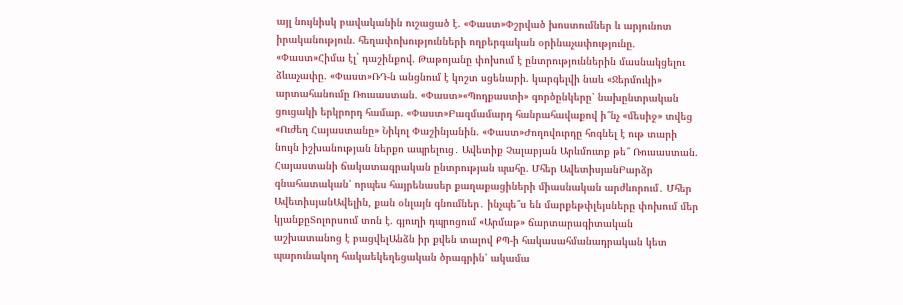այլ նույնիսկ բավականին ուշացած է. «Փաստ»Փշրված խոստումներ և արյունոտ իրականություն. հեղափոխությունների ողբերգական օրինաչափությունը. «Փաստ»Հիմա էլ` դաշինքով. Թաթոյանը փոխում է ընտրություններին մասնակցելու ձևաչափը. «Փաստ»ՌԴ-ն անցնում է կոշտ սցենարի. կարգելվի նաև «Ջերմուկի» արտահանումը Ռուսաստան. «Փաստ»«Պոդքաստի» գործընկերը՝ նախընտրական ցուցակի երկրորդ համար. «Փաստ»Բազմամարդ հանրահավաքով ի՞նչ «մեսիջ» տվեց «Ուժեղ Հայաստանը» Նիկոլ Փաշինյանին. «Փաստ»Ժողովուրդը հոգնել է ութ տարի նույն իշխանության ներքո ապրելուց․ Ավետիք Չալաբյան Արևմուտք թե՞ Ռուսաստան. Հայաստանի ճակատագրական ընտրության պահը. Մհեր ԱվետիսյանԲարձր գնահատական՝ որպես հայրենասեր քաղաքացիների միասնական արժևորում․ Մհեր ԱվետիսյանԱվելին, քան օնլայն գնումներ․ ինչպե՞ս են մարքեթփլեյսները փոխում մեր կյանքըՏոլորսում տոն է. գյուղի դպրոցում «Արմաթ» ճարտարագիտական աշխատանոց է բացվելԱնձն իր քվեն տալով ՔՊ-ի հակասահմանադրական կետ պարունակող հակաեկեղեցական ծրագրին՝ ակամա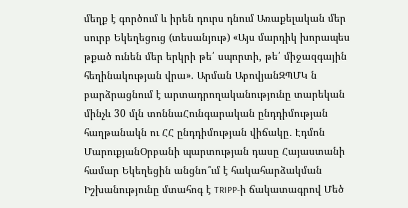մեղք է գործում և իրեն դուրս դնում Առաքելական մեր սուրբ Եկեղեցուց (տեսանյութ) «Այս մարդիկ խորապես թքած ունեն մեր երկրի թե՛ սպորտի, թե՛ միջազգային հեղինակության վրա». Արման ԱբովյանԶՊՄԿ ն բարձրացնում է արտադրողականությունը տարեկան մինչև 30 մլն տոննաՀունգարական ընդդիմության հաղթանակն ու ՀՀ ընդդիմության վիճակը․ Էդմոն ՄարուքյանՕրբանի պարտության դասը Հայաստանի համար Եկեղեցին անցնո՞ւմ է հակահարձակման Իշխանությունը մտահոգ է TRIPP-ի ճակատագրով Մեծ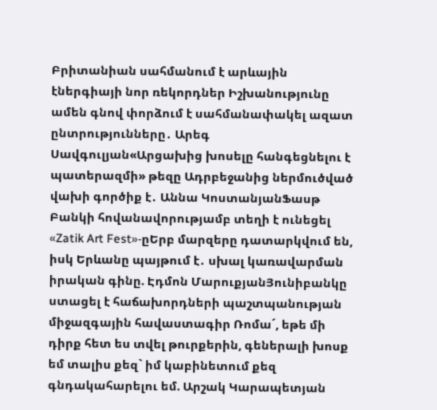Բրիտանիան սահմանում է արևային էներգիայի նոր ռեկորդներ Իշխանությունը ամեն գնով փորձում է սահմանափակել ազատ ընտրությունները․ Արեգ Սավգուլյան«Արցախից խոսելը հանգեցնելու է պատերազմի» թեզը Ադրբեջանից ներմուծված վախի գործիք է․ Աննա ԿոստանյանՖասթ Բանկի հովանավորությամբ տեղի է ունեցել «Zatik Art Fest»-ըԵրբ մարզերը դատարկվում են, իսկ Երևանը պայթում է․ սխալ կառավարման իրական գինը. Էդմոն ՄարուքյանՅունիբանկը ստացել է հաճախորդների պաշտպանության միջազգային հավաստագիր Ռոմա´, եթե մի դիրք հետ ես տվել թուրքերին, գեներալի խոսք եմ տալիս քեզ` իմ կաբինետում քեզ գնդակահարելու եմ. Արշակ Կարապետյան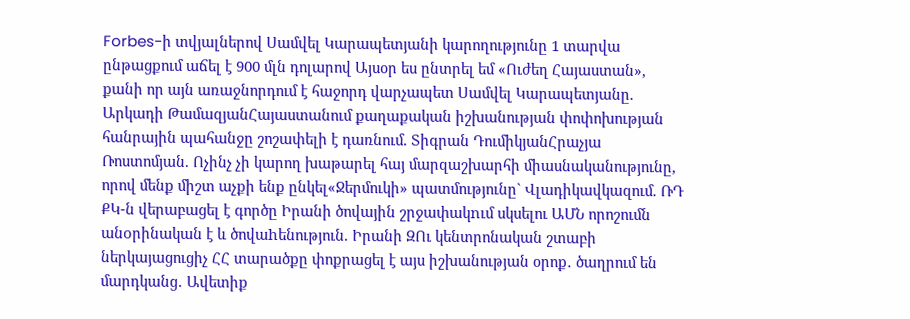Forbes-ի տվյալներով Սամվել Կարապետյանի կարողությունը 1 տարվա ընթացքում աճել է 900 մլն դոլարով Այսօր ես ընտրել եմ «Ուժեղ Հայաստան», քանի որ այն առաջնորդում է հաջորդ վարչապետ Սամվել Կարապետյանը. Արկադի ԹամազյանՀայաստանում քաղաքական իշխանության փոփոխության հանրային պահանջը շոշափելի է դառնում. Տիգրան ԴումիկյանՀրաչյա Ռոստոմյան. Ոչինչ չի կարող խաթարել հայ մարզաշխարհի միասնականությունը, որով մենք միշտ աչքի ենք ընկել«Ջերմուկի» պատմությունը` Վլադիկավկազում. ՌԴ ՔԿ-ն վերաբացել է գործը Իրանի ծովային շրջափակnւմ սկսելու ԱՄՆ որոշումն անoրինական է և ծովաhենություն. Իրանի ԶՈւ կենտրոնական շտաբի ներկայացուցիչ ՀՀ տարածքը փոքրացել է այս իշխանության օրոք․ ծաղրում են մարդկանց․ Ավետիք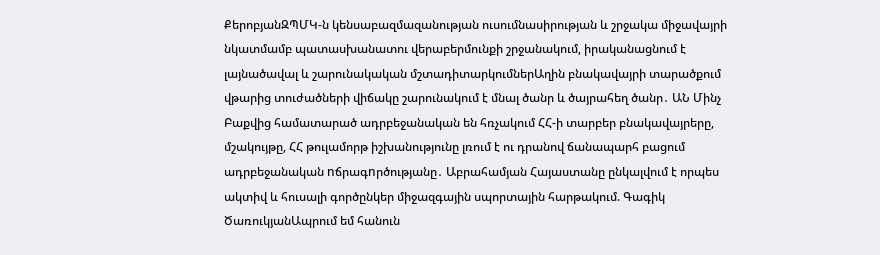ՔերոբյանԶՊՄԿ-ն կենսաբազմազանության ուսումնասիրության և շրջակա միջավայրի նկատմամբ պատասխանատու վերաբերմունքի շրջանակում, իրականացնում է լայնածավալ և շարունակական մշտադիտարկումներԱղին բնակավայրի տարածքում վթարից տուժածների վիճակը շարունակում է մնալ ծանր և ծայրահեղ ծանր․ ԱՆ Մինչ Բաքվից համատարած ադրբեջանական են հռչակում ՀՀ-ի տարբեր բնակավայրերը, մշակույթը, ՀՀ թուլամորթ իշխանությունը լռում է ու դրանով ճանապարհ բացում ադրբեջանական nճրագnրծությանը․ Աբրահամյան Հայաստանը ընկալվում է որպես ակտիվ և հուսալի գործընկեր միջազգային սպորտային հարթակում. Գագիկ ԾառուկյանԱպրում եմ հանուն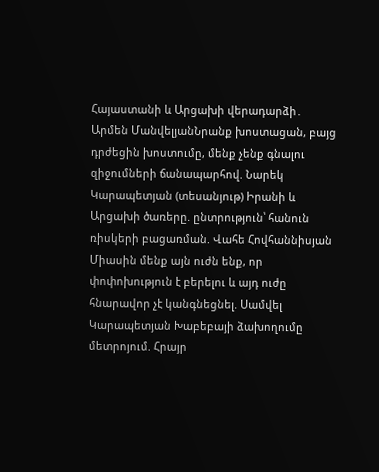Հայաստանի և Արցախի վերադարձի․ Արմեն ՄանվելյանՆրանք խոստացան, բայց դրժեցին խոստումը, մենք չենք գնալու զիջումների ճանապարհով. Նարեկ Կարապետյան (տեսանյութ) Իրանի և Արցախի ծառերը. ընտրություն՝ հանուն ռիսկերի բացառման. Վահե Հովհաննիսյան Միասին մենք այն ուժն ենք, որ փոփոխություն է բերելու և այդ ուժը հնարավոր չէ կանգնեցնել. Սամվել Կարապետյան Խաբեբայի ձախողումը մետրոյում. Հրայր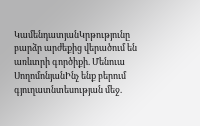ԿամենդատյանԿրթությունը բարձր արժեքից վերածում են առևտրի գործիքի. Մենուա ՍողոմոնյանԻնչ ենք բերում գյուղատնտեսության մեջ.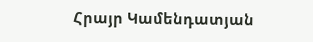Հրայր Կամենդատյան